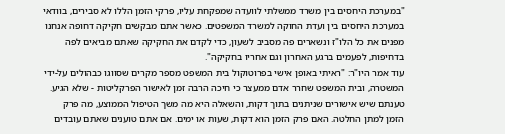"במערכת היחסים בין משרד ממשלתי לוועדה שמפקחת עליו, פרקי הזמן הללו לא סבירים, בוודאי במערכת היחסים בין ועדת החוקה למשרד המשפטים. כאשר אתם מבקשים חקיקה דחופה אנחנו מפנים את כל הלו"ז ונשארים פה מסביב לשעון, כדי לקדם את החקיקה שאתם מביאים לפה בדחיפות, לפעמים ברגע האחרון וגם אחריו בחקיקה".
עוד אמר היו"ר: "ראיתי באופן אישי בפרוטוקול בית המשפט מספר מקרים שסווגו כבהולים על-ידי המשטרה, ובית המשפט שחרר אדם ממעצר כי חיכה הרבה זמן לאישור הפרקליטות - שלא הגיע. טענתם שיש אישורים שניתנים בתוך דקות, והשאלה היא מה משך הטיפול הממוצע, מה פרק הזמן למתן החלטה. האם פרק הזמן הוא דקות, שעות או ימים. אם אתם טוענים שאתם עובדים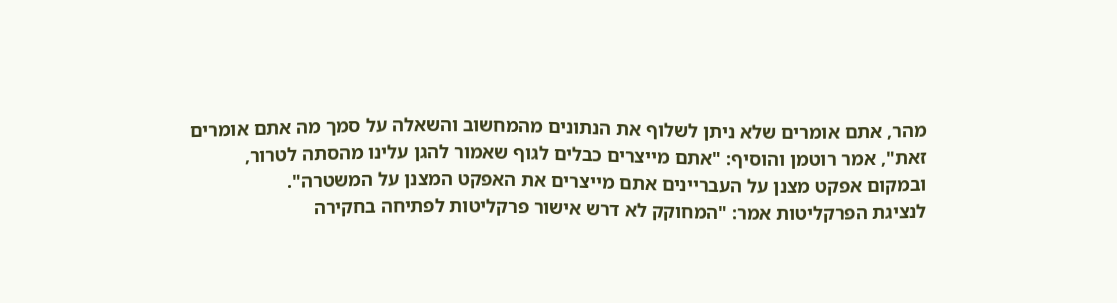מהר, אתם אומרים שלא ניתן לשלוף את הנתונים מהמחשוב והשאלה על סמך מה אתם אומרים זאת", אמר רוטמן והוסיף: "אתם מייצרים כבלים לגוף שאמור להגן עלינו מהסתה לטרור, ובמקום אפקט מצנן על העבריינים אתם מייצרים את האפקט המצנן על המשטרה".
לנציגת הפרקליטות אמר: "המחוקק לא דרש אישור פרקליטות לפתיחה בחקירה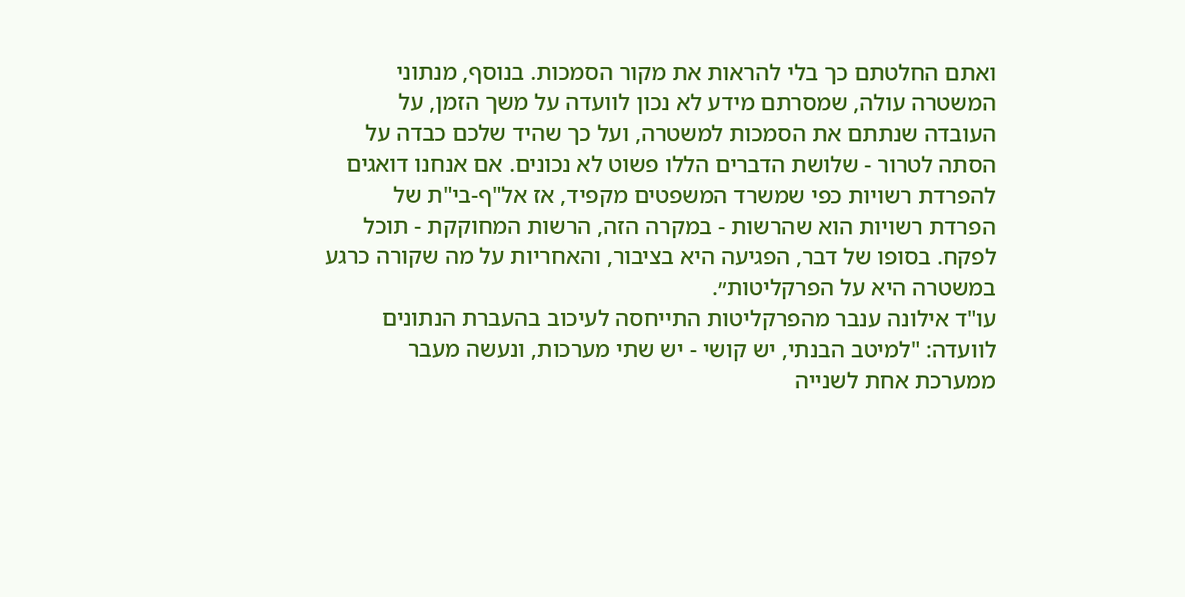ואתם החלטתם כך בלי להראות את מקור הסמכות. בנוסף, מנתוני המשטרה עולה, שמסרתם מידע לא נכון לוועדה על משך הזמן, על העובדה שנתתם את הסמכות למשטרה, ועל כך שהיד שלכם כבדה על הסתה לטרור - שלושת הדברים הללו פשוט לא נכונים. אם אנחנו דואגים להפרדת רשויות כפי שמשרד המשפטים מקפיד, אז אל"ף-בי"ת של הפרדת רשויות הוא שהרשות - במקרה הזה, הרשות המחוקקת - תוכל לפקח. בסופו של דבר, הפגיעה היא בציבור, והאחריות על מה שקורה כרגע במשטרה היא על הפרקליטות״.
עו"ד אילונה ענבר מהפרקליטות התייחסה לעיכוב בהעברת הנתונים לוועדה: "למיטב הבנתי, יש קושי - יש שתי מערכות, ונעשה מעבר ממערכת אחת לשנייה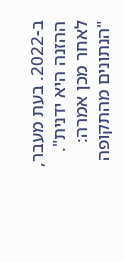ב-2022. בעת מעבר, ההזנה היא ידנית". לאחר מכן אמרה: "הנתונים מהתקופה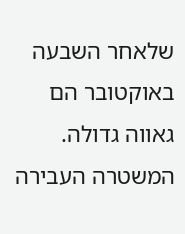שלאחר השבעה באוקטובר הם גאווה גדולה. המשטרה העבירה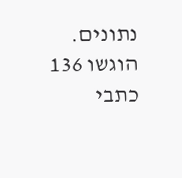נתונים. הוגשו 136 כתבי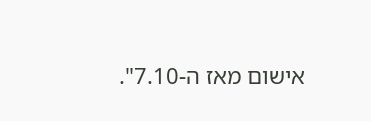אישום מאז ה-7.10".